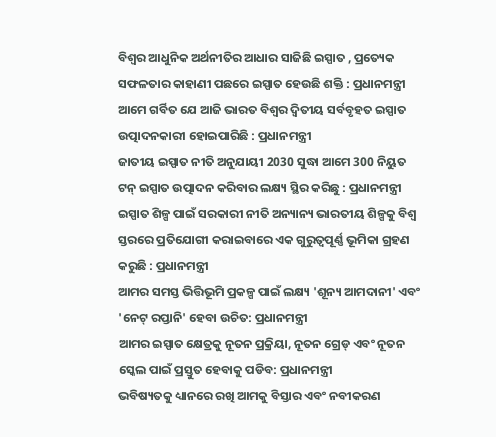ବିଶ୍ୱର ଆଧୁନିକ ଅର୍ଥନୀତିର ଆଧାର ସାଜିଛି ଇସ୍ପାତ , ପ୍ରତ୍ୟେକ ସଫଳତାର କାହାଣୀ ପଛରେ ଇସ୍ପାତ ହେଉଛି ଶକ୍ତି : ପ୍ରଧାନମନ୍ତ୍ରୀ
ଆମେ ଗର୍ବିତ ଯେ ଆଜି ଭାରତ ବିଶ୍ୱର ଦ୍ୱିତୀୟ ସର୍ବବୃହତ ଇସ୍ପାତ ଉତ୍ପାଦନକାରୀ ହୋଇପାରିଛି : ପ୍ରଧାନମନ୍ତ୍ରୀ
ଜାତୀୟ ଇସ୍ପାତ ନୀତି ଅନୁଯାୟୀ 2030 ସୁଦ୍ଧା ଆମେ 300 ନିୟୁତ ଟନ୍ ଇସ୍ପାତ ଉତ୍ପାଦନ କରିବାର ଲକ୍ଷ୍ୟ ସ୍ଥିର କରିଛୁ : ପ୍ରଧାନମନ୍ତ୍ରୀ
ଇସ୍ପାତ ଶିଳ୍ପ ପାଇଁ ସରକାରୀ ନୀତି ଅନ୍ୟାନ୍ୟ ଭାରତୀୟ ଶିଳ୍ପକୁ ବିଶ୍ଵ ସ୍ତରରେ ପ୍ରତିଯୋଗୀ କରାଇବାରେ ଏକ ଗୁରୁତ୍ୱପୂର୍ଣ୍ଣ ଭୂମିକା ଗ୍ରହଣ କରୁଛି : ପ୍ରଧାନମନ୍ତ୍ରୀ
ଆମର ସମସ୍ତ ଭିତ୍ତିଭୂମି ପ୍ରକଳ୍ପ ପାଇଁ ଲକ୍ଷ୍ୟ 'ଶୂନ୍ୟ ଆମଦାନୀ' ଏବଂ 'ନେଟ୍ ରପ୍ତାନି' ହେବା ଉଚିତ: ପ୍ରଧାନମନ୍ତ୍ରୀ
ଆମର ଇସ୍ପାତ କ୍ଷେତ୍ରକୁ ନୂତନ ପ୍ରକ୍ରିୟା, ନୂତନ ଗ୍ରେଡ୍ ଏବଂ ନୂତନ ସ୍କେଲ ପାଇଁ ପ୍ରସ୍ତୁତ ହେବାକୁ ପଡିବ: ପ୍ରଧାନମନ୍ତ୍ରୀ
ଭବିଷ୍ୟତକୁ ଧ୍ୟାନରେ ରଖି ଆମକୁ ବିସ୍ତାର ଏବଂ ନବୀକରଣ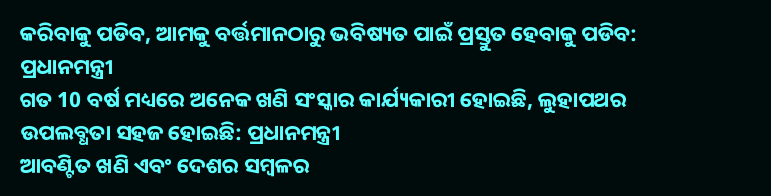କରିବାକୁ ପଡିବ, ଆମକୁ ବର୍ତ୍ତମାନଠାରୁ ଭବିଷ୍ୟତ ପାଇଁ ପ୍ରସ୍ତୁତ ହେବାକୁ ପଡିବ: ପ୍ରଧାନମନ୍ତ୍ରୀ
ଗତ 10 ବର୍ଷ ମଧ୍ୟରେ ଅନେକ ଖଣି ସଂସ୍କାର କାର୍ଯ୍ୟକାରୀ ହୋଇଛି, ଲୁହାପଥର ଉପଲବ୍ଧତା ସହଜ ହୋଇଛି: ପ୍ରଧାନମନ୍ତ୍ରୀ
ଆବଣ୍ଟିତ ଖଣି ଏବଂ ଦେଶର ସମ୍ବଳର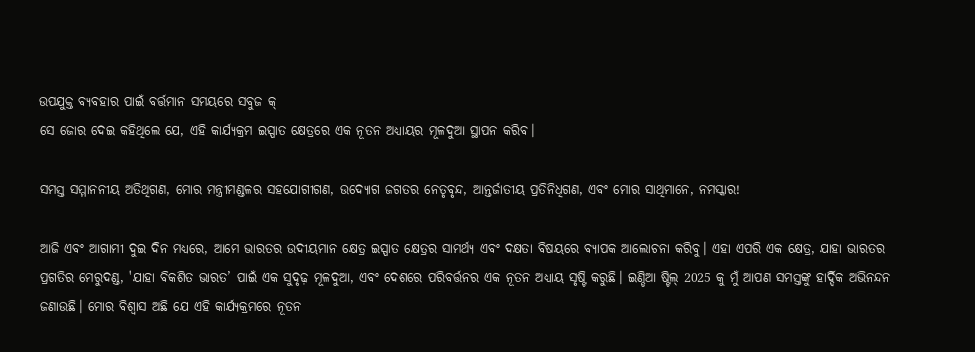ଉପଯୁକ୍ତ ବ୍ୟବହାର ପାଇଁ ବର୍ତ୍ତମାନ ସମୟରେ ସବୁଜ କ୍
ସେ ଜୋର ଦେଇ କହିଥିଲେ ଯେ, ଏହି କାର୍ଯ୍ୟକ୍ରମ ଇସ୍ପାତ କ୍ଷେତ୍ରରେ ଏକ ନୂତନ ଅଧ୍ୟାୟର ମୂଳଦୁଆ ସ୍ଥାପନ କରିବ।

ସମସ୍ତ ସମ୍ମାନନୀୟ ଅତିଥିଗଣ, ମୋର ମନ୍ତ୍ରୀମଣ୍ଡଳର ସହଯୋଗୀଗଣ, ଉଦ୍ୟୋଗ ଜଗତର ନେତୃବୃନ୍ଦ, ଆନ୍ତର୍ଜାତୀୟ ପ୍ରତିନିଧିଗଣ, ଏବଂ ମୋର ସାଥିମାନେ, ନମସ୍କାର!

ଆଜି ଏବଂ ଆଗାମୀ ଦୁଇ ଦିନ ମଧ୍ୟରେ, ଆମେ ଭାରତର ଉଦୀୟମାନ କ୍ଷେତ୍ର ଇସ୍ପାତ କ୍ଷେତ୍ରର ସାମର୍ଥ୍ୟ ଏବଂ ଦକ୍ଷତା ବିଷୟରେ ବ୍ୟାପକ ଆଲୋଚନା କରିବୁ। ଏହା ଏପରି ଏକ କ୍ଷେତ୍ର, ଯାହା ଭାରତର ପ୍ରଗତିର ମେରୁଦଣ୍ଡ, 'ଯାହା ବିକଶିତ ଭାରତ’ ପାଇଁ ଏକ ସୁଦୃଢ଼ ମୂଳଦୁଆ, ଏବଂ ଦେଶରେ ପରିବର୍ତ୍ତନର ଏକ ନୂତନ ଅଧ୍ୟାୟ ସୃଷ୍ଟି କରୁଛି। ଇଣ୍ଡିଆ ଷ୍ଟିଲ୍ 2025 କୁ ମୁଁ ଆପଣ ସମସ୍ତଙ୍କୁ ହାର୍ଦ୍ଦିକ ଅଭିନନ୍ଦନ ଜଣାଉଛି। ମୋର ବିଶ୍ୱାସ ଅଛି ଯେ ଏହି କାର୍ଯ୍ୟକ୍ରମରେ ନୂତନ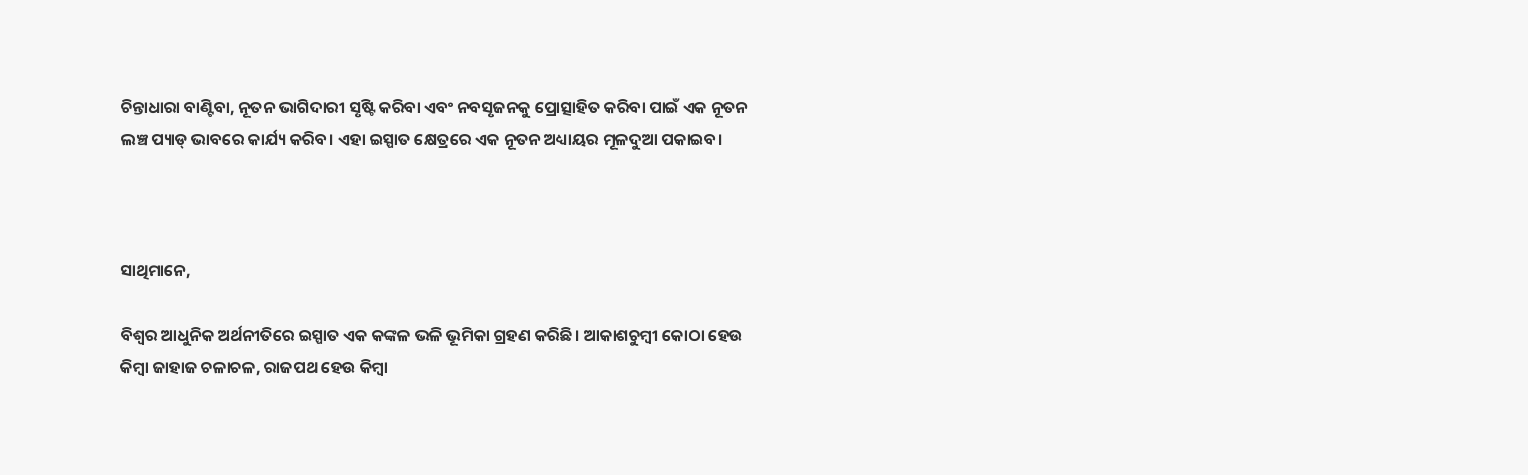ଚିନ୍ତାଧାରା ବାଣ୍ଟିବା, ନୂତନ ଭାଗିଦାରୀ ସୃଷ୍ଟି କରିବା ଏବଂ ନବସୃଜନକୁ ପ୍ରୋତ୍ସାହିତ କରିବା ପାଇଁ ଏକ ନୂତନ ଲଞ୍ଚ ପ୍ୟାଡ୍ ଭାବରେ କାର୍ଯ୍ୟ କରିବ। ଏହା ଇସ୍ପାତ କ୍ଷେତ୍ରରେ ଏକ ନୂତନ ଅଧ୍ୟାୟର ମୂଳଦୁଆ ପକାଇବ।



ସାଥିମାନେ,

ବିଶ୍ୱର ଆଧୁନିକ ଅର୍ଥନୀତିରେ ଇସ୍ପାତ ଏକ କଙ୍କଳ ଭଳି ଭୂମିକା ଗ୍ରହଣ କରିଛି। ଆକାଶଚୁମ୍ବୀ କୋଠା ହେଉ କିମ୍ବା ଜାହାଜ ଚଳାଚଳ, ରାଜପଥ ହେଉ କିମ୍ବା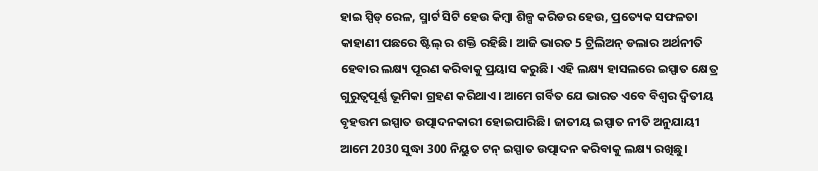ହାଇ ସ୍ପିଡ୍ ରେଳ, ସ୍ମାର୍ଟ ସିଟି ହେଉ କିମ୍ବା ଶିଳ୍ପ କରିଡର ହେଉ, ପ୍ରତ୍ୟେକ ସଫଳତା କାହାଣୀ ପଛରେ ଷ୍ଟିଲ୍ ର ଶକ୍ତି ରହିଛି। ଆଜି ଭାରତ 5 ଟ୍ରିଲିଅନ୍ ଡଲାର ଅର୍ଥନୀତି ହେବାର ଲକ୍ଷ୍ୟ ପୂରଣ କରିବାକୁ ପ୍ରୟାସ କରୁଛି। ଏହି ଲକ୍ଷ୍ୟ ହାସଲରେ ଇସ୍ପାତ କ୍ଷେତ୍ର ଗୁରୁତ୍ୱପୂର୍ଣ୍ଣ ଭୂମିକା ଗ୍ରହଣ କରିଥାଏ। ଆମେ ଗର୍ବିତ ଯେ ଭାରତ ଏବେ ବିଶ୍ୱର ଦ୍ୱିତୀୟ ବୃହତ୍ତମ ଇସ୍ପାତ ଉତ୍ପାଦନକାରୀ ହୋଇପାରିଛି। ଜାତୀୟ ଇସ୍ପାତ ନୀତି ଅନୁଯାୟୀ ଆମେ 2030 ସୁଦ୍ଧା 300 ନିୟୁତ ଟନ୍ ଇସ୍ପାତ ଉତ୍ପାଦନ କରିବାକୁ ଲକ୍ଷ୍ୟ ରଖିଛୁ।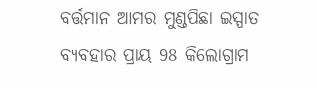ବର୍ତ୍ତମାନ ଆମର ମୁଣ୍ଡପିଛା ଇସ୍ପାତ ବ୍ୟବହାର ପ୍ରାୟ 98 କିଲୋଗ୍ରାମ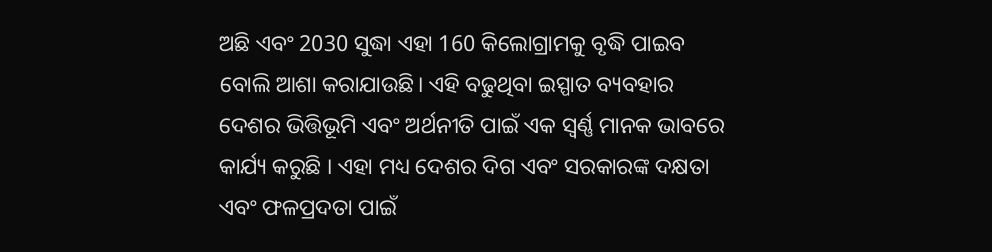ଅଛି ଏବଂ 2030 ସୁଦ୍ଧା ଏହା 160 କିଲୋଗ୍ରାମକୁ ବୃଦ୍ଧି ପାଇବ ବୋଲି ଆଶା କରାଯାଉଛି। ଏହି ବଢୁଥିବା ଇସ୍ପାତ ବ୍ୟବହାର ଦେଶର ଭିତ୍ତିଭୂମି ଏବଂ ଅର୍ଥନୀତି ପାଇଁ ଏକ ସ୍ୱର୍ଣ୍ଣ ମାନକ ଭାବରେ କାର୍ଯ୍ୟ କରୁଛି । ଏହା ମଧ୍ୟ ଦେଶର ଦିଗ ଏବଂ ସରକାରଙ୍କ ଦକ୍ଷତା ଏବଂ ଫଳପ୍ରଦତା ପାଇଁ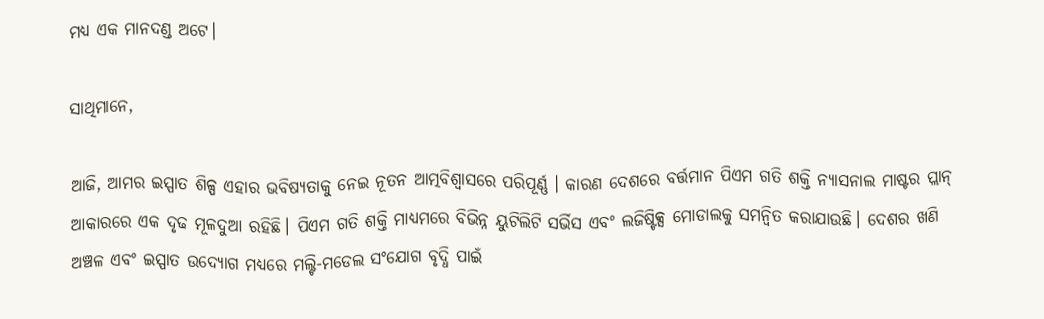ମଧ୍ୟ ଏକ ମାନଦଣ୍ଡ ଅଟେ।

ସାଥିମାନେ,

ଆଜି, ଆମର ଇସ୍ପାତ ଶିଳ୍ପ ଏହାର ଭବିଷ୍ୟତାକୁ ନେଇ ନୂତନ ଆତ୍ମବିଶ୍ୱାସରେ ପରିପୂର୍ଣ୍ଣ । କାରଣ ଦେଶରେ ବର୍ତ୍ତମାନ ପିଏମ ଗତି ଶକ୍ତି ନ୍ୟାସନାଲ ମାଷ୍ଟର ପ୍ଲାନ୍ ଆକାରରେ ଏକ ଦୃଢ ମୂଳଦୁଆ ରହିଛି। ପିଏମ ଗତି ଶକ୍ତି ମାଧ୍ୟମରେ ବିଭିନ୍ନ ୟୁଟିଲିଟି ସର୍ଭିସ ଏବଂ ଲଜିଷ୍ଟିକ୍ସ ମୋଡାଲକୁ ସମନ୍ୱିତ କରାଯାଉଛି। ଦେଶର ଖଣି ଅଞ୍ଚଳ ଏବଂ ଇସ୍ପାତ ଉଦ୍ୟୋଗ ମଧ୍ୟରେ ମଲ୍ଟି-ମଡେଲ ସଂଯୋଗ ବୃଦ୍ଧି ପାଇଁ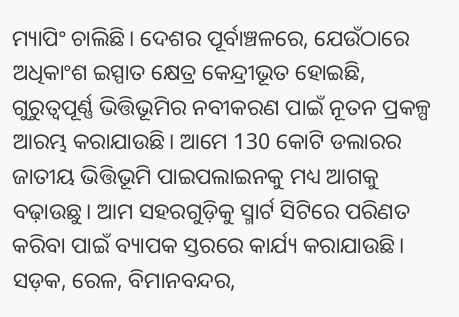ମ୍ୟାପିଂ ଚାଲିଛି। ଦେଶର ପୂର୍ବାଞ୍ଚଳରେ, ଯେଉଁଠାରେ ଅଧିକାଂଶ ଇସ୍ପାତ କ୍ଷେତ୍ର କେନ୍ଦ୍ରୀଭୂତ ହୋଇଛି, ଗୁରୁତ୍ୱପୂର୍ଣ୍ଣ ଭିତ୍ତିଭୂମିର ନବୀକରଣ ପାଇଁ ନୂତନ ପ୍ରକଳ୍ପ ଆରମ୍ଭ କରାଯାଉଛି। ଆମେ 130 କୋଟି ଡଲାରର ଜାତୀୟ ଭିତ୍ତିଭୂମି ପାଇପଲାଇନକୁ ମଧ୍ୟ ଆଗକୁ ବଢ଼ାଉଛୁ। ଆମ ସହରଗୁଡ଼ିକୁ ସ୍ମାର୍ଟ ସିଟିରେ ପରିଣତ କରିବା ପାଇଁ ବ୍ୟାପକ ସ୍ତରରେ କାର୍ଯ୍ୟ କରାଯାଉଛି। ସଡ଼କ, ରେଳ, ବିମାନବନ୍ଦର,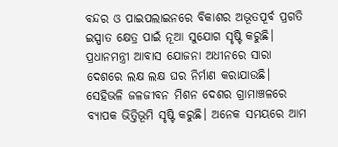ବନ୍ଦର ଓ ପାଇପଲାଇନରେ ବିକାଶର ଅଭୂତପୂର୍ବ ପ୍ରଗତି ଇସ୍ପାତ କ୍ଷେତ୍ର ପାଇଁ ନୂଆ ସୁଯୋଗ ସୃଷ୍ଟି କରୁଛି। ପ୍ରଧାନମନ୍ତ୍ରୀ ଆବାସ ଯୋଜନା ଅଧୀନରେ ସାରା ଦେଶରେ ଲକ୍ଷ ଲକ୍ଷ ଘର ନିର୍ମାଣ କରାଯାଉଛି। ସେହିଭଳି ଜଳଜୀବନ ମିଶନ ଦେଶର ଗ୍ରାମାଞ୍ଚଳରେ ବ୍ୟାପକ ଭିତ୍ତିଭୂମି ସୃଷ୍ଟି କରୁଛି। ଅନେକ ସମୟରେ ଆମ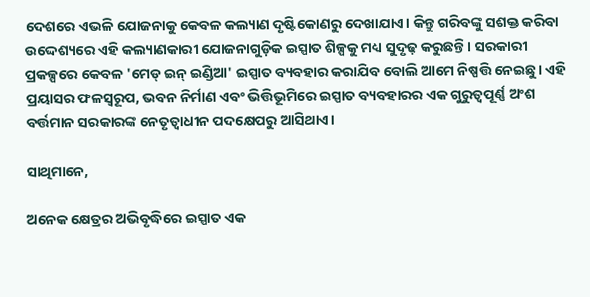ଦେଶରେ ଏଭଳି ଯୋଜନାକୁ କେବଳ କଲ୍ୟାଣ ଦୃଷ୍ଟିକୋଣରୁ ଦେଖାଯାଏ। କିନ୍ତୁ ଗରିବଙ୍କୁ ସଶକ୍ତ କରିବା ଉଦ୍ଦେଶ୍ୟରେ ଏହି କଲ୍ୟାଣକାରୀ ଯୋଜନାଗୁଡ଼ିକ ଇସ୍ପାତ ଶିଳ୍ପକୁ ମଧ୍ୟ ସୁଦୃଢ଼ କରୁଛନ୍ତି। ସରକାରୀ ପ୍ରକଳ୍ପରେ କେବଳ 'ମେଡ୍ ଇନ୍ ଇଣ୍ଡିଆ' ଇସ୍ପାତ ବ୍ୟବହାର କରାଯିବ ବୋଲି ଆମେ ନିଷ୍ପତ୍ତି ନେଇଛୁ। ଏହି ପ୍ରୟାସର ଫଳସ୍ୱରୂପ, ଭବନ ନିର୍ମାଣ ଏବଂ ଭିତ୍ତିଭୂମିରେ ଇସ୍ପାତ ବ୍ୟବହାରର ଏକ ଗୁରୁତ୍ୱପୂର୍ଣ୍ଣ ଅଂଶ ବର୍ତ୍ତମାନ ସରକାରଙ୍କ ନେତୃତ୍ୱାଧୀନ ପଦକ୍ଷେପରୁ ଆସିଥାଏ।

ସାଥିମାନେ,

ଅନେକ କ୍ଷେତ୍ରର ଅଭିବୃଦ୍ଧିରେ ଇସ୍ପାତ ଏକ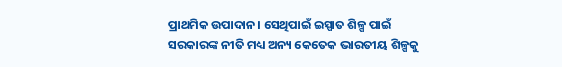ପ୍ରାଥମିକ ଉପାଦାନ। ସେଥିପାଇଁ ଇସ୍ପାତ ଶିଳ୍ପ ପାଇଁ ସରକାରଙ୍କ ନୀତି ମଧ୍ୟ ଅନ୍ୟ କେତେକ ଭାରତୀୟ ଶିଳ୍ପକୁ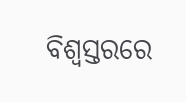ବିଶ୍ୱସ୍ତରରେ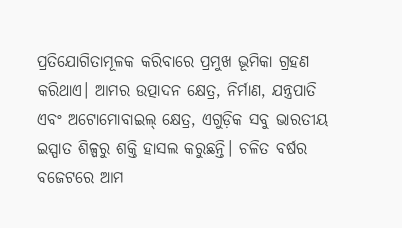ପ୍ରତିଯୋଗିତାମୂଳକ କରିବାରେ ପ୍ରମୁଖ ଭୂମିକା ଗ୍ରହଣ କରିଥାଏ। ଆମର ଉତ୍ପାଦନ କ୍ଷେତ୍ର, ନିର୍ମାଣ, ଯନ୍ତ୍ରପାତି ଏବଂ ଅଟୋମୋବାଇଲ୍ କ୍ଷେତ୍ର, ଏଗୁଡ଼ିକ ସବୁ ଭାରତୀୟ ଇସ୍ପାତ ଶିଳ୍ପରୁ ଶକ୍ତି ହାସଲ କରୁଛନ୍ତି। ଚଳିତ ବର୍ଷର ବଜେଟରେ ଆମ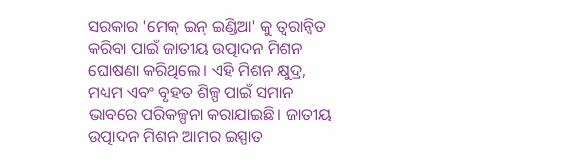ସରକାର 'ମେକ୍ ଇନ୍ ଇଣ୍ଡିଆ' କୁ ତ୍ୱରାନ୍ୱିତ କରିବା ପାଇଁ ଜାତୀୟ ଉତ୍ପାଦନ ମିଶନ ଘୋଷଣା କରିଥିଲେ। ଏହି ମିଶନ କ୍ଷୁଦ୍ର, ମଧ୍ୟମ ଏବଂ ବୃହତ ଶିଳ୍ପ ପାଇଁ ସମାନ ଭାବରେ ପରିକଳ୍ପନା କରାଯାଇଛି। ଜାତୀୟ ଉତ୍ପାଦନ ମିଶନ ଆମର ଇସ୍ପାତ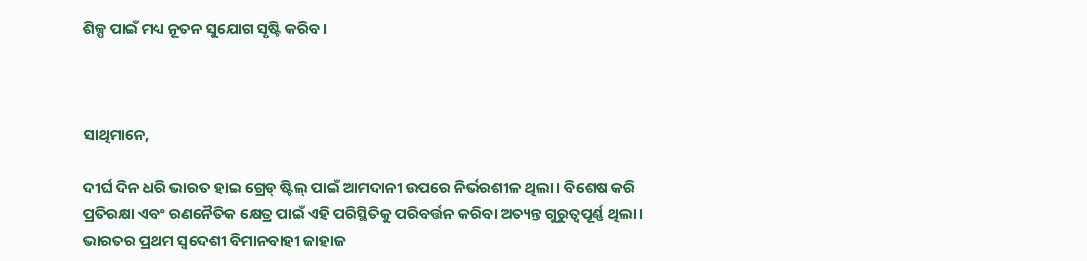ଶିଳ୍ପ ପାଇଁ ମଧ୍ୟ ନୂତନ ସୁଯୋଗ ସୃଷ୍ଟି କରିବ।



ସାଥିମାନେ,

ଦୀର୍ଘ ଦିନ ଧରି ଭାରତ ହାଇ ଗ୍ରେଡ୍ ଷ୍ଟିଲ୍ ପାଇଁ ଆମଦାନୀ ଉପରେ ନିର୍ଭରଶୀଳ ଥିଲା। ବିଶେଷ କରି ପ୍ରତିରକ୍ଷା ଏବଂ ରଣନୈତିକ କ୍ଷେତ୍ର ପାଇଁ ଏହି ପରିସ୍ଥିତିକୁ ପରିବର୍ତ୍ତନ କରିବା ଅତ୍ୟନ୍ତ ଗୁରୁତ୍ୱପୂର୍ଣ୍ଣ ଥିଲା। ଭାରତର ପ୍ରଥମ ସ୍ୱଦେଶୀ ବିମାନବାହୀ ଜାହାଜ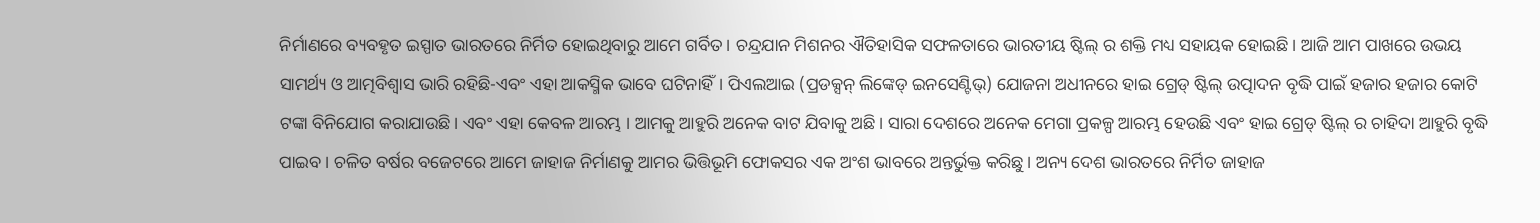ନିର୍ମାଣରେ ବ୍ୟବହୃତ ଇସ୍ପାତ ଭାରତରେ ନିର୍ମିତ ହୋଇଥିବାରୁ ଆମେ ଗର୍ବିତ। ଚନ୍ଦ୍ରଯାନ ମିଶନର ଐତିହାସିକ ସଫଳତାରେ ଭାରତୀୟ ଷ୍ଟିଲ୍ ର ଶକ୍ତି ମଧ୍ୟ ସହାୟକ ହୋଇଛି। ଆଜି ଆମ ପାଖରେ ଉଭୟ ସାମର୍ଥ୍ୟ ଓ ଆତ୍ମବିଶ୍ୱାସ ଭାରି ରହିଛି-ଏବଂ ଏହା ଆକସ୍ମିକ ଭାବେ ଘଟିନାହିଁ। ପିଏଲଆଇ (ପ୍ରଡକ୍ସନ୍ ଲିଙ୍କେଡ୍ ଇନସେଣ୍ଟିଭ୍) ଯୋଜନା ଅଧୀନରେ ହାଇ ଗ୍ରେଡ୍ ଷ୍ଟିଲ୍ ଉତ୍ପାଦନ ବୃଦ୍ଧି ପାଇଁ ହଜାର ହଜାର କୋଟି ଟଙ୍କା ବିନିଯୋଗ କରାଯାଉଛି। ଏବଂ ଏହା କେବଳ ଆରମ୍ଭ । ଆମକୁ ଆହୁରି ଅନେକ ବାଟ ଯିବାକୁ ଅଛି। ସାରା ଦେଶରେ ଅନେକ ମେଗା ପ୍ରକଳ୍ପ ଆରମ୍ଭ ହେଉଛି ଏବଂ ହାଇ ଗ୍ରେଡ୍ ଷ୍ଟିଲ୍ ର ଚାହିଦା ଆହୁରି ବୃଦ୍ଧି ପାଇବ। ଚଳିତ ବର୍ଷର ବଜେଟରେ ଆମେ ଜାହାଜ ନିର୍ମାଣକୁ ଆମର ଭିତ୍ତିଭୂମି ଫୋକସର ଏକ ଅଂଶ ଭାବରେ ଅନ୍ତର୍ଭୁକ୍ତ କରିଛୁ। ଅନ୍ୟ ଦେଶ ଭାରତରେ ନିର୍ମିତ ଜାହାଜ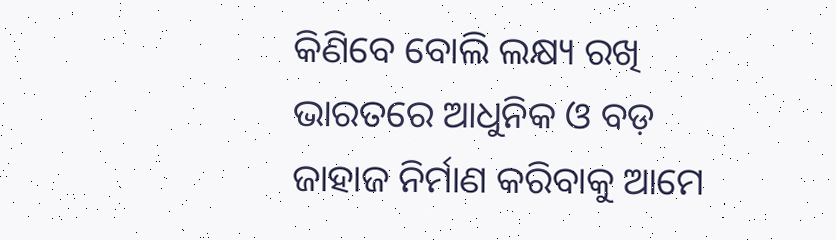କିଣିବେ ବୋଲି ଲକ୍ଷ୍ୟ ରଖି ଭାରତରେ ଆଧୁନିକ ଓ ବଡ଼ ଜାହାଜ ନିର୍ମାଣ କରିବାକୁ ଆମେ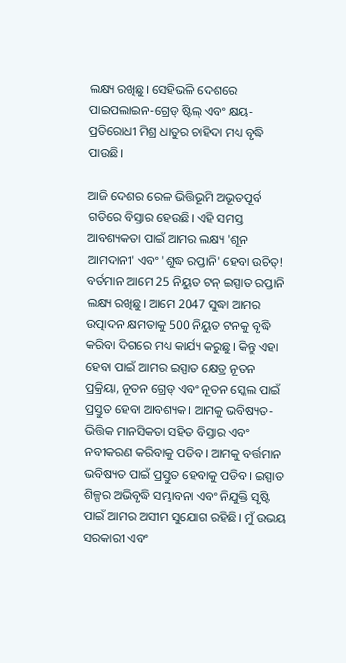ଲକ୍ଷ୍ୟ ରଖିଛୁ। ସେହିଭଳି ଦେଶରେ ପାଇପଲାଇନ-ଗ୍ରେଡ୍ ଷ୍ଟିଲ୍ ଏବଂ କ୍ଷୟ-ପ୍ରତିରୋଧୀ ମିଶ୍ର ଧାତୁର ଚାହିଦା ମଧ୍ୟ ବୃଦ୍ଧି ପାଉଛି।

ଆଜି ଦେଶର ରେଳ ଭିତ୍ତିଭୂମି ଅଭୂତପୂର୍ବ ଗତିରେ ବିସ୍ତାର ହେଉଛି। ଏହି ସମସ୍ତ ଆବଶ୍ୟକତା ପାଇଁ ଆମର ଲକ୍ଷ୍ୟ 'ଶୂନ ଆମଦାନୀ' ଏବଂ 'ଶୁଦ୍ଧ ରପ୍ତାନି' ହେବା ଉଚିତ୍! ବର୍ତମାନ ଆମେ 25 ନିୟୁତ ଟନ୍ ଇସ୍ପାତ ରପ୍ତାନି ଲକ୍ଷ୍ୟ ରଖିଛୁ। ଆମେ 2047 ସୁଦ୍ଧା ଆମର ଉତ୍ପାଦନ କ୍ଷମତାକୁ 500 ନିୟୁତ ଟନକୁ ବୃଦ୍ଧି କରିବା ଦିଗରେ ମଧ୍ୟ କାର୍ଯ୍ୟ କରୁଛୁ। କିନ୍ତୁ ଏହା ହେବା ପାଇଁ ଆମର ଇସ୍ପାତ କ୍ଷେତ୍ର ନୂତନ ପ୍ରକ୍ରିୟା, ନୂତନ ଗ୍ରେଡ୍ ଏବଂ ନୂତନ ସ୍କେଲ ପାଇଁ ପ୍ରସ୍ତୁତ ହେବା ଆବଶ୍ୟକ। ଆମକୁ ଭବିଷ୍ୟତ-ଭିତ୍ତିକ ମାନସିକତା ସହିତ ବିସ୍ତାର ଏବଂ ନବୀକରଣ କରିବାକୁ ପଡିବ। ଆମକୁ ବର୍ତ୍ତମାନ ଭବିଷ୍ୟତ ପାଇଁ ପ୍ରସ୍ତୁତ ହେବାକୁ ପଡିବ। ଇସ୍ପାତ ଶିଳ୍ପର ଅଭିବୃଦ୍ଧି ସମ୍ଭାବନା ଏବଂ ନିଯୁକ୍ତି ସୃଷ୍ଟି ପାଇଁ ଆମର ଅସୀମ ସୁଯୋଗ ରହିଛି। ମୁଁ ଉଭୟ ସରକାରୀ ଏବଂ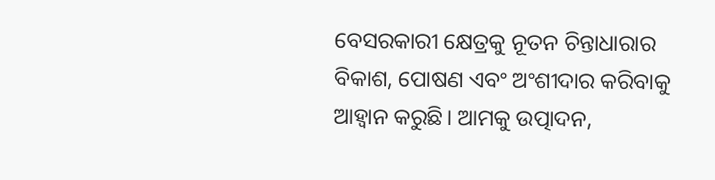ବେସରକାରୀ କ୍ଷେତ୍ରକୁ ନୂତନ ଚିନ୍ତାଧାରାର ବିକାଶ, ପୋଷଣ ଏବଂ ଅଂଶୀଦାର କରିବାକୁ ଆହ୍ୱାନ କରୁଛି। ଆମକୁ ଉତ୍ପାଦନ,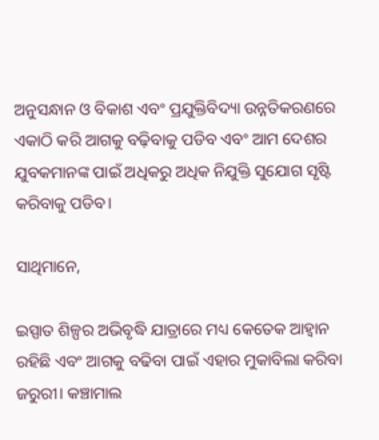ଅନୁସନ୍ଧାନ ଓ ବିକାଶ ଏବଂ ପ୍ରଯୁକ୍ତିବିଦ୍ୟା ଉନ୍ନତିକରଣରେ ଏକାଠି କରି ଆଗକୁ ବଢ଼ିବାକୁ ପଡିବ ଏବଂ ଆମ ଦେଶର ଯୁବକମାନଙ୍କ ପାଇଁ ଅଧିକରୁ ଅଧିକ ନିଯୁକ୍ତି ସୁଯୋଗ ସୃଷ୍ଟି କରିବାକୁ ପଡିବ।

ସାଥିମାନେ,

ଇସ୍ପାତ ଶିଳ୍ପର ଅଭିବୃଦ୍ଧି ଯାତ୍ରାରେ ମଧ୍ୟ କେତେକ ଆହ୍ୱାନ ରହିଛି ଏବଂ ଆଗକୁ ବଢିବା ପାଇଁ ଏହାର ମୁକାବିଲା କରିବା ଜରୁରୀ। କଞ୍ଚାମାଲ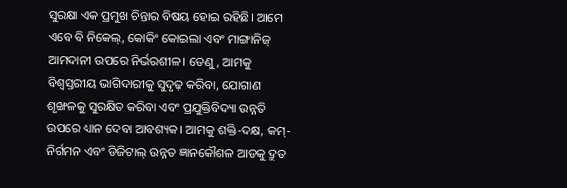ସୁରକ୍ଷା ଏକ ପ୍ରମୁଖ ଚିନ୍ତାର ବିଷୟ ହୋଇ ରହିଛି। ଆମେ ଏବେ ବି ନିକେଲ୍, କୋକିଂ କୋଇଲା ଏବଂ ମାଙ୍ଗାନିଜ୍ ଆମଦାନୀ ଉପରେ ନିର୍ଭରଶୀଳ। ତେଣୁ, ଆମକୁ ବିଶ୍ୱସ୍ତରୀୟ ଭାଗିଦାରୀକୁ ସୁଦୃଢ଼ କରିବା, ଯୋଗାଣ ଶୃଙ୍ଖଳକୁ ସୁରକ୍ଷିତ କରିବା ଏବଂ ପ୍ରଯୁକ୍ତିବିଦ୍ୟା ଉନ୍ନତି ଉପରେ ଧ୍ୟାନ ଦେବା ଆବଶ୍ୟକ। ଆମକୁ ଶକ୍ତି-ଦକ୍ଷ, କମ୍- ନିର୍ଗମନ ଏବଂ ଡିଜିଟାଲ୍ ଉନ୍ନତ ଜ୍ଞାନକୌଶଳ ଆଡକୁ ଦ୍ରୁତ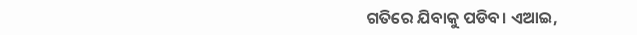ଗତିରେ ଯିବାକୁ ପଡିବ। ଏଆଇ,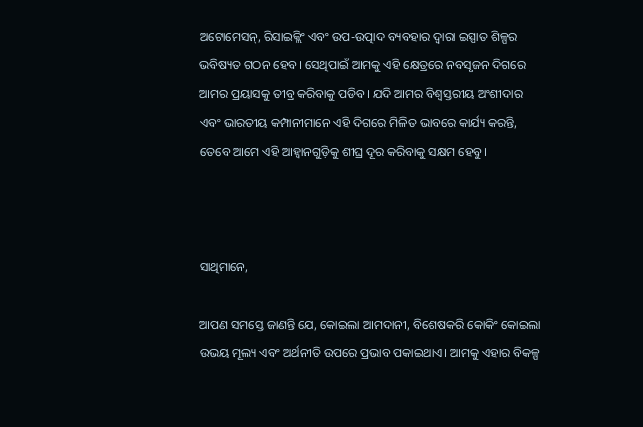ଅଟୋମେସନ୍, ରିସାଇକ୍ଲିଂ ଏବଂ ଉପ-ଉତ୍ପାଦ ବ୍ୟବହାର ଦ୍ୱାରା ଇସ୍ପାତ ଶିଳ୍ପର ଭବିଷ୍ୟତ ଗଠନ ହେବ। ସେଥିପାଇଁ ଆମକୁ ଏହି କ୍ଷେତ୍ରରେ ନବସୃଜନ ଦିଗରେ ଆମର ପ୍ରୟାସକୁ ତୀବ୍ର କରିବାକୁ ପଡିବ। ଯଦି ଆମର ବିଶ୍ୱସ୍ତରୀୟ ଅଂଶୀଦାର ଏବଂ ଭାରତୀୟ କମ୍ପାନୀମାନେ ଏହି ଦିଗରେ ମିଳିତ ଭାବରେ କାର୍ଯ୍ୟ କରନ୍ତି, ତେବେ ଆମେ ଏହି ଆହ୍ୱାନଗୁଡ଼ିକୁ ଶୀଘ୍ର ଦୂର କରିବାକୁ ସକ୍ଷମ ହେବୁ।



ସାଥିମାନେ,

ଆପଣ ସମସ୍ତେ ଜାଣନ୍ତି ଯେ, କୋଇଲା ଆମଦାନୀ, ବିଶେଷକରି କୋକିଂ କୋଇଲା ଉଭୟ ମୂଲ୍ୟ ଏବଂ ଅର୍ଥନୀତି ଉପରେ ପ୍ରଭାବ ପକାଇଥାଏ। ଆମକୁ ଏହାର ବିକଳ୍ପ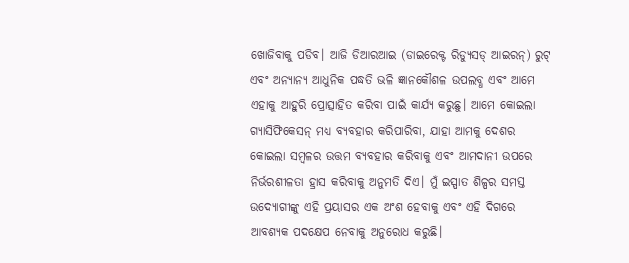ଖୋଜିବାକୁ ପଡିବ। ଆଜି ଡିଆରଆଇ (ଡାଇରେକ୍ଟ ରିଡ୍ୟୁସଡ୍ ଆଇରନ୍) ରୁଟ୍ ଏବଂ ଅନ୍ୟାନ୍ୟ ଆଧୁନିକ ପଦ୍ଧତି ଭଳି ଜ୍ଞାନକୌଶଳ ଉପଲବ୍ଧ ଏବଂ ଆମେ ଏହାକୁ ଆହୁରି ପ୍ରୋତ୍ସାହିତ କରିବା ପାଇଁ କାର୍ଯ୍ୟ କରୁଛୁ। ଆମେ କୋଇଲା ଗ୍ୟାସିଫିକେସନ୍ ମଧ୍ୟ ବ୍ୟବହାର କରିପାରିବା, ଯାହା ଆମକୁ ଦେଶର କୋଇଲା ସମ୍ବଳର ଉତ୍ତମ ବ୍ୟବହାର କରିବାକୁ ଏବଂ ଆମଦାନୀ ଉପରେ ନିର୍ଭରଶୀଳତା ହ୍ରାସ କରିବାକୁ ଅନୁମତି ଦିଏ। ମୁଁ ଇସ୍ପାତ ଶିଳ୍ପର ସମସ୍ତ ଉଦ୍ୟୋଗୀଙ୍କୁ ଏହି ପ୍ରୟାସର ଏକ ଅଂଶ ହେବାକୁ ଏବଂ ଏହି ଦିଗରେ ଆବଶ୍ୟକ ପଦକ୍ଷେପ ନେବାକୁ ଅନୁରୋଧ କରୁଛି।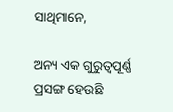ସାଥିମାନେ,

ଅନ୍ୟ ଏକ ଗୁରୁତ୍ୱପୂର୍ଣ୍ଣ ପ୍ରସଙ୍ଗ ହେଉଛି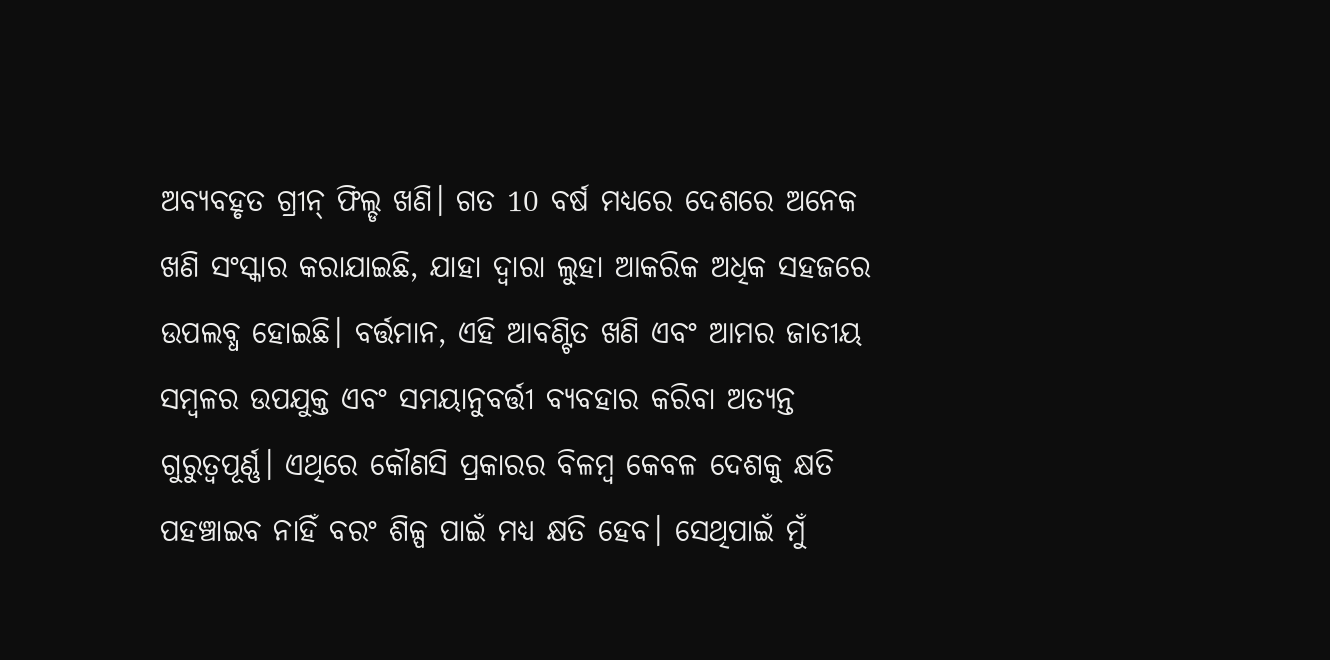ଅବ୍ୟବହୃତ ଗ୍ରୀନ୍ ଫିଲ୍ଡ ଖଣି। ଗତ 10 ବର୍ଷ ମଧ୍ୟରେ ଦେଶରେ ଅନେକ ଖଣି ସଂସ୍କାର କରାଯାଇଛି, ଯାହା ଦ୍ୱାରା ଲୁହା ଆକରିକ ଅଧିକ ସହଜରେ ଉପଲବ୍ଧ ହୋଇଛି। ବର୍ତ୍ତମାନ, ଏହି ଆବଣ୍ଟିତ ଖଣି ଏବଂ ଆମର ଜାତୀୟ ସମ୍ବଳର ଉପଯୁକ୍ତ ଏବଂ ସମୟାନୁବର୍ତ୍ତୀ ବ୍ୟବହାର କରିବା ଅତ୍ୟନ୍ତ ଗୁରୁତ୍ୱପୂର୍ଣ୍ଣ। ଏଥିରେ କୌଣସି ପ୍ରକାରର ବିଳମ୍ବ କେବଳ ଦେଶକୁ କ୍ଷତି ପହଞ୍ଚାଇବ ନାହିଁ ବରଂ ଶିଳ୍ପ ପାଇଁ ମଧ୍ୟ କ୍ଷତି ହେବ। ସେଥିପାଇଁ ମୁଁ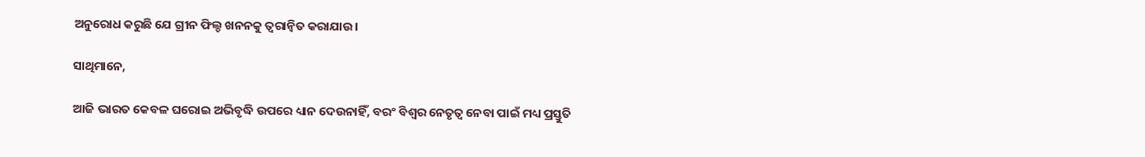ଅନୁରୋଧ କରୁଛି ଯେ ଗ୍ରୀନ ଫିଲ୍ଡ ଖନନକୁ ତ୍ୱରାନ୍ୱିତ କରାଯାଉ।

ସାଥିମାନେ,

ଆଜି ଭାରତ କେବଳ ଘରୋଇ ଅଭିବୃଦ୍ଧି ଉପରେ ଧ୍ୟାନ ଦେଉନାହିଁ, ବରଂ ବିଶ୍ୱର ନେତୃତ୍ୱ ନେବା ପାଇଁ ମଧ୍ୟ ପ୍ରସ୍ତୁତି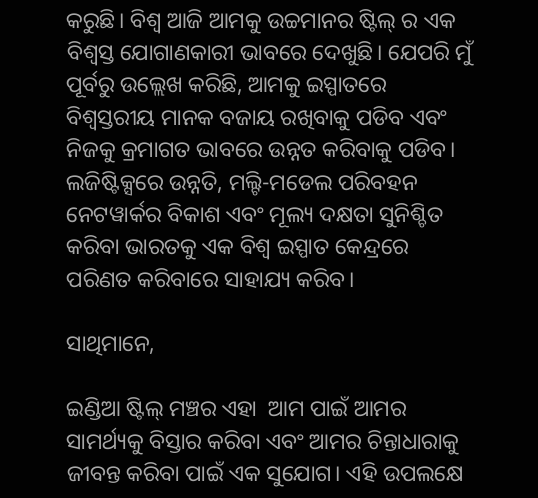କରୁଛି। ବିଶ୍ୱ ଆଜି ଆମକୁ ଉଚ୍ଚମାନର ଷ୍ଟିଲ୍ ର ଏକ ବିଶ୍ୱସ୍ତ ଯୋଗାଣକାରୀ ଭାବରେ ଦେଖୁଛି। ଯେପରି ମୁଁ ପୂର୍ବରୁ ଉଲ୍ଲେଖ କରିଛି, ଆମକୁ ଇସ୍ପାତରେ ବିଶ୍ୱସ୍ତରୀୟ ମାନକ ବଜାୟ ରଖିବାକୁ ପଡିବ ଏବଂ ନିଜକୁ କ୍ରମାଗତ ଭାବରେ ଉନ୍ନତ କରିବାକୁ ପଡିବ। ଲଜିଷ୍ଟିକ୍ସରେ ଉନ୍ନତି, ମଲ୍ଟି-ମଡେଲ ପରିବହନ ନେଟୱାର୍କର ବିକାଶ ଏବଂ ମୂଲ୍ୟ ଦକ୍ଷତା ସୁନିଶ୍ଚିତ କରିବା ଭାରତକୁ ଏକ ବିଶ୍ୱ ଇସ୍ପାତ କେନ୍ଦ୍ରରେ ପରିଣତ କରିବାରେ ସାହାଯ୍ୟ କରିବ।

ସାଥିମାନେ,

ଇଣ୍ଡିଆ ଷ୍ଟିଲ୍ ମଞ୍ଚର ଏହା  ଆମ ପାଇଁ ଆମର ସାମର୍ଥ୍ୟକୁ ବିସ୍ତାର କରିବା ଏବଂ ଆମର ଚିନ୍ତାଧାରାକୁ ଜୀବନ୍ତ କରିବା ପାଇଁ ଏକ ସୁଯୋଗ। ଏହି ଉପଲକ୍ଷେ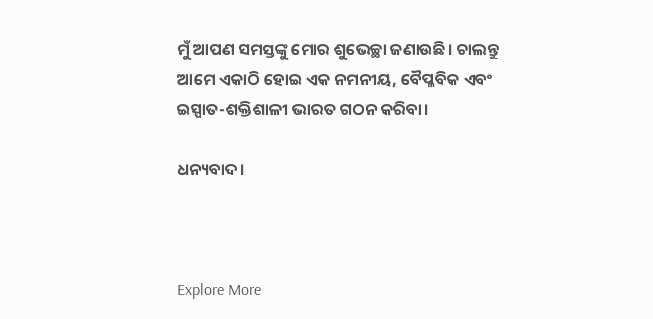ମୁଁ ଆପଣ ସମସ୍ତଙ୍କୁ ମୋର ଶୁଭେଚ୍ଛା ଜଣାଉଛି। ଚାଲନ୍ତୁ ଆମେ ଏକାଠି ହୋଇ ଏକ ନମନୀୟ, ବୈପ୍ଳବିକ ଏବଂ ଇସ୍ପାତ-ଶକ୍ତିଶାଳୀ ଭାରତ ଗଠନ କରିବା।

ଧନ୍ୟବାଦ।



Explore More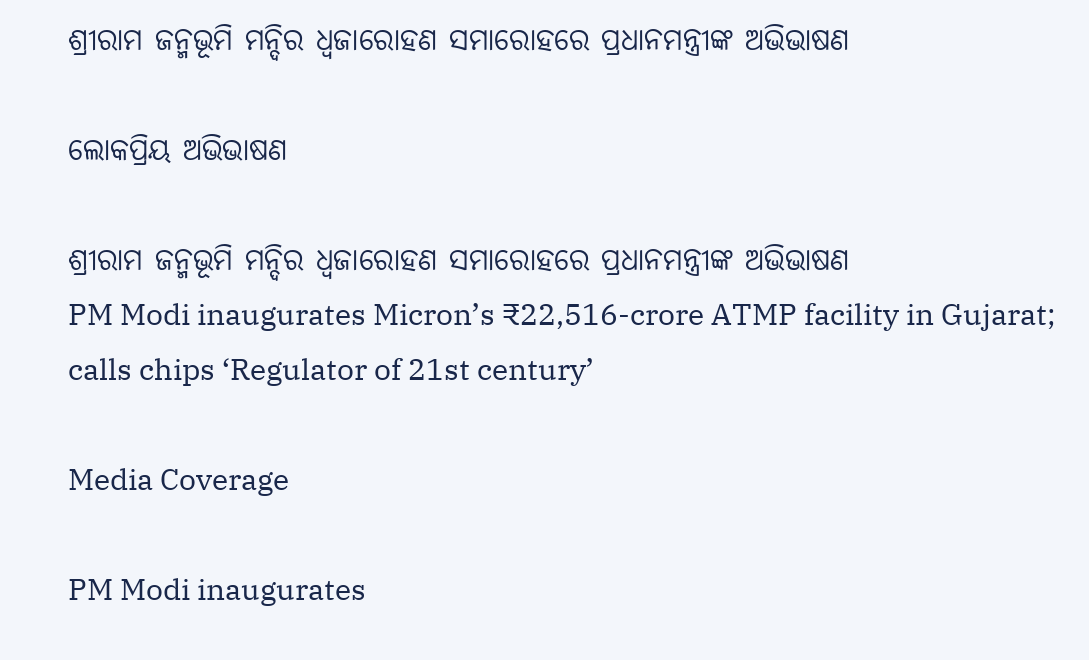ଶ୍ରୀରାମ ଜନ୍ମଭୂମି ମନ୍ଦିର ଧ୍ଵଜାରୋହଣ ସମାରୋହରେ ପ୍ରଧାନମନ୍ତ୍ରୀଙ୍କ ଅଭିଭାଷଣ

ଲୋକପ୍ରିୟ ଅଭିଭାଷଣ

ଶ୍ରୀରାମ ଜନ୍ମଭୂମି ମନ୍ଦିର ଧ୍ଵଜାରୋହଣ ସମାରୋହରେ ପ୍ରଧାନମନ୍ତ୍ରୀଙ୍କ ଅଭିଭାଷଣ
PM Modi inaugurates Micron’s ₹22,516-crore ATMP facility in Gujarat; calls chips ‘Regulator of 21st century’

Media Coverage

PM Modi inaugurates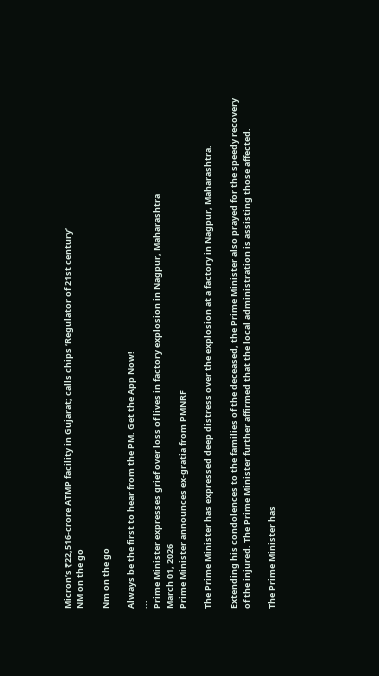Micron’s ₹22,516-crore ATMP facility in Gujarat; calls chips ‘Regulator of 21st century’
NM on the go

Nm on the go

Always be the first to hear from the PM. Get the App Now!
...
Prime Minister expresses grief over loss of lives in factory explosion in Nagpur, Maharashtra
March 01, 2026
Prime Minister announces ex-gratia from PMNRF

The Prime Minister has expressed deep distress over the explosion at a factory in Nagpur, Maharashtra.

Extending his condolences to the families of the deceased, the Prime Minister also prayed for the speedy recovery of the injured. The Prime Minister further affirmed that the local administration is assisting those affected.

The Prime Minister has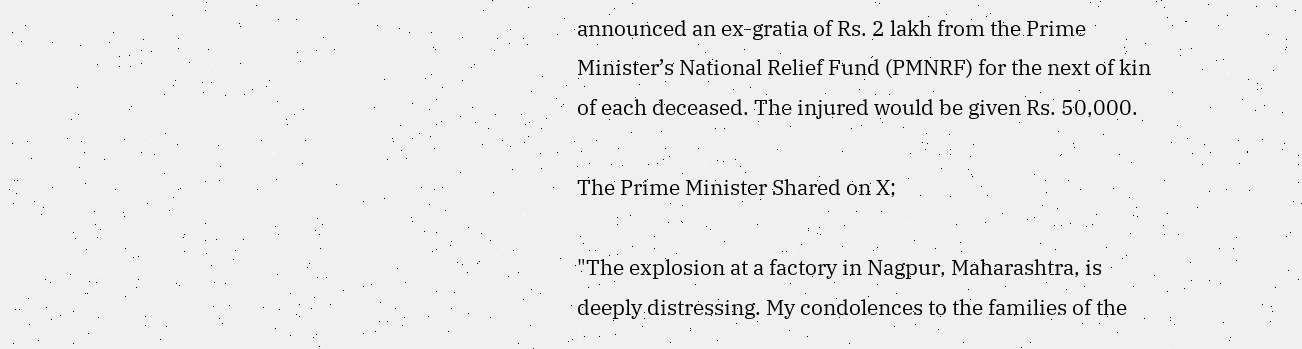announced an ex-gratia of Rs. 2 lakh from the Prime Minister’s National Relief Fund (PMNRF) for the next of kin of each deceased. The injured would be given Rs. 50,000.

The Prime Minister Shared on X;

"The explosion at a factory in Nagpur, Maharashtra, is deeply distressing. My condolences to the families of the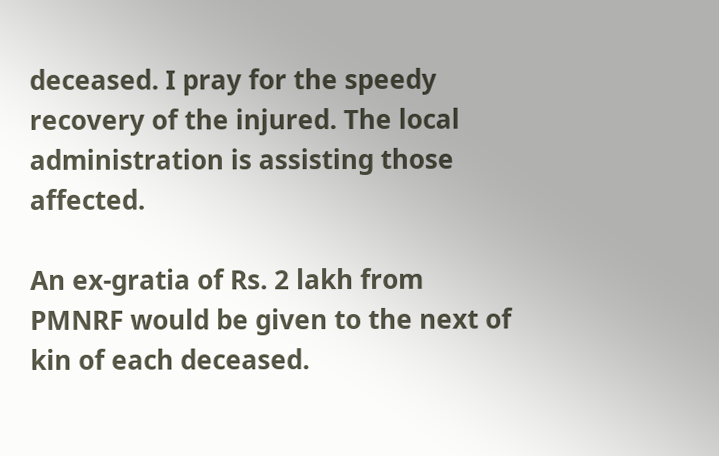deceased. I pray for the speedy recovery of the injured. The local administration is assisting those affected.

An ex-gratia of Rs. 2 lakh from PMNRF would be given to the next of kin of each deceased.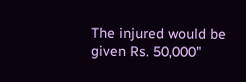The injured would be given Rs. 50,000"